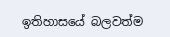ඉතිහාසයේ බලවත්ම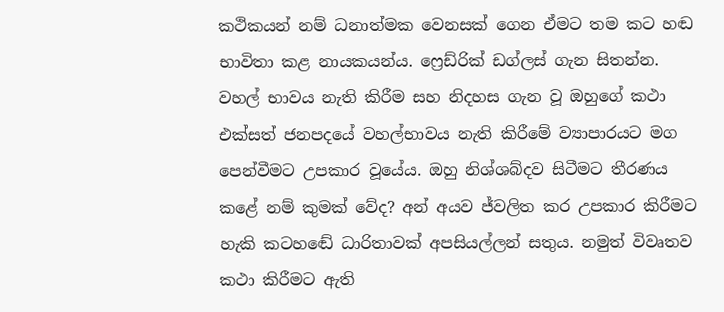කථිකයන් නම් ධනාත්මක වෙනසක් ගෙන ඒමට තම කට හඬ භාවිතා කළ නායකයන්ය. ෆ්‍රෙඩ්රික් ඩග්ලස් ගැන සිතන්න. වහල් භාවය නැති කිරීම සහ නිදහස ගැන වූ ඔහුගේ කථා එක්සත් ජනපදයේ වහල්භාවය නැති කිරීමේ ව්‍යාපාරයට මග පෙන්වීමට උපකාර වූයේය. ඔහු නිශ්ශබ්දව සිටීමට තීරණය කළේ නම් කුමක් වේද? අන් අයව ජ්වලිත කර උපකාර කිරීමට හැකි කටහඬේ ධාරිතාවක් අපසියල්ලන් සතුය. නමුත් විවෘතව කථා කිරීමට ඇති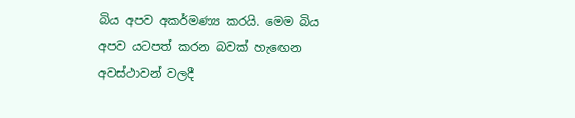බිය අපව අකර්මණ්‍ය කරයි. මෙම බිය අපව යටපත් කරන බවක් හැඟෙන අවස්ථාවන් වලදී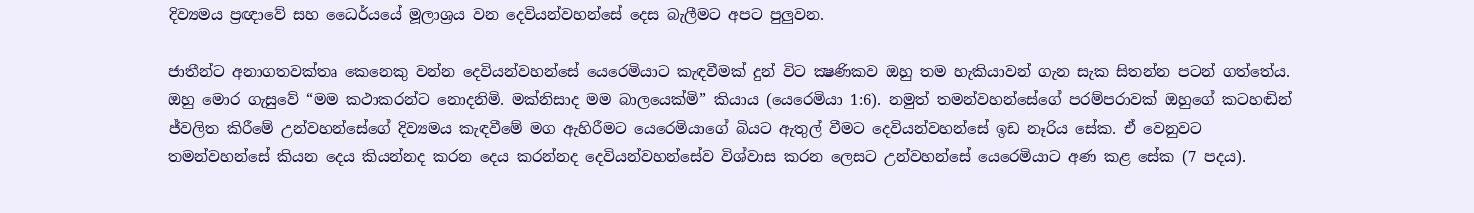දිව්‍යමය ප්‍රඥාවේ සහ ධෛර්යයේ මූලාශ්‍රය වන දෙවියන්වහන්සේ දෙස බැලීමට අපට පුලුවන.

ජාතීන්ට අනාගතවක්තෘ කෙනෙකු වන්න දෙවියන්වහන්සේ යෙරෙමියාට කැඳවීමක් දුන් විට ක්‍ෂණිකව ඔහු තම හැකියාවන් ගැන සැක සිතන්න පටන් ගත්තේය. ඔහු මොර ගැසුවේ “මම කථාකරන්ට නොදනිමි. මක්නිසාද මම බාලයෙක්මි” කියාය (යෙරෙමියා 1:6). නමුත් තමන්වහන්සේගේ පරම්පරාවක් ඔහුගේ කටහඬින් ජ්වලිත කිරීමේ උන්වහන්සේගේ දිව්‍යමය කැඳවීමේ මග ඇහිරීමට යෙරෙමියාගේ බියට ඇතුල් වීමට දෙවියන්වහන්සේ ඉඩ නෑරිය සේක. ඒ වෙනුවට තමන්වහන්සේ කියන දෙය කියන්නද කරන දෙය කරන්නද දෙවියන්වහන්සේව විශ්වාස කරන ලෙසට උන්වහන්සේ යෙරෙමියාට අණ කළ සේක (7 පදය).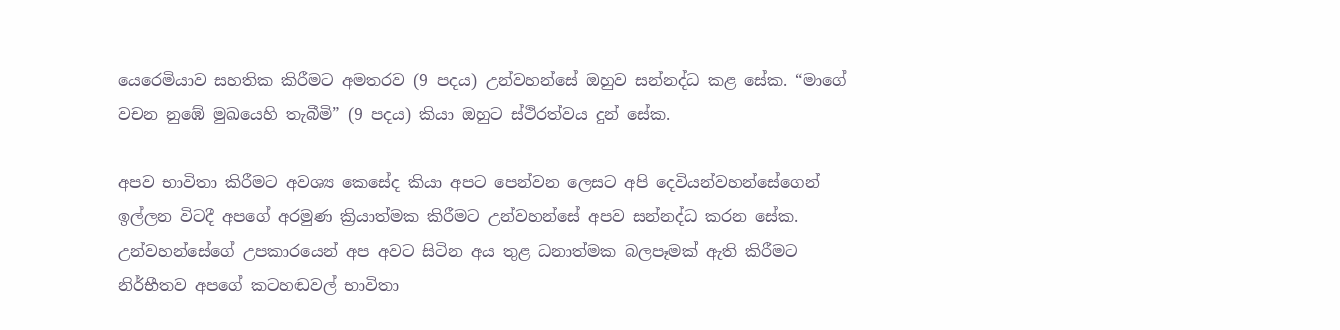යෙරෙමියාව සහතික කිරීමට අමතරව (9 පදය) උන්වහන්සේ ඔහුව සන්නද්ධ කළ සේක. “මාගේ වචන නුඹේ මුඛයෙහි තැබීමි” (9 පදය) කියා ඔහුට ස්ථිරත්වය දුන් සේක.

අපව භාවිතා කිරීමට අවශ්‍ය කෙසේද කියා අපට පෙන්වන ලෙසට අපි දෙවියන්වහන්සේගෙන් ඉල්ලන විටදී අපගේ අරමුණ ක්‍රියාත්මක කිරීමට උන්වහන්සේ අපව සන්නද්ධ කරන සේක. උන්වහන්සේගේ උපකාරයෙන් අප අවට සිටින අය තුළ ධනාත්මක බලපෑමක් ඇති කිරීමට නිර්භීතව අපගේ කටහඬවල් භාවිතා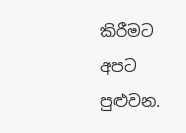කිරීමට අපට පුළුවන.